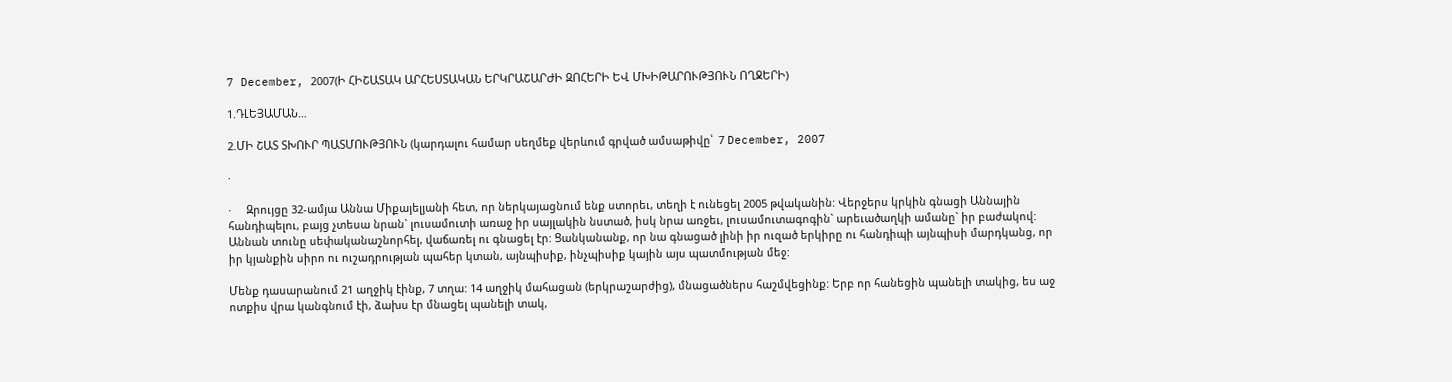7 December, 2007(Ի ՀԻՇԱՏԱԿ ԱՐՀԵՍՏԱԿԱՆ ԵՐԿՐԱՇԱՐԺԻ ԶՈՀԵՐԻ ԵՎ ՄԽԻԹԱՐՈՒԹՅՈՒՆ ՈՂՋԵՐԻ)

1.ԴԼԵՅԱՄԱՆ…

2.ՄԻ ՇԱՏ ՏԽՈՒՐ ՊԱՏՄՈՒԹՅՈՒՆ (կարդալու համար սեղմեք վերևում գրված ամսաթիվը՝  7 December, 2007

·

·     Զրույցը 32-ամյա Աննա Միքայելյանի հետ, որ ներկայացնում ենք ստորեւ, տեղի է ունեցել 2005 թվականին: Վերջերս կրկին գնացի Աննային հանդիպելու, բայց չտեսա նրան` լուսամուտի առաջ իր սայլակին նստած, իսկ նրա առջեւ, լուսամուտագոգին` արեւածաղկի ամանը` իր բաժակով: Աննան տունը սեփականաշնորհել, վաճառել ու գնացել էր: Ցանկանանք, որ նա գնացած լինի իր ուզած երկիրը ու հանդիպի այնպիսի մարդկանց, որ իր կյանքին սիրո ու ուշադրության պահեր կտան, այնպիսիք, ինչպիսիք կային այս պատմության մեջ:

Մենք դասարանում 21 աղջիկ էինք, 7 տղա: 14 աղջիկ մահացան (երկրաշարժից), մնացածներս հաշմվեցինք: Երբ որ հանեցին պանելի տակից, ես աջ ոտքիս վրա կանգնում էի, ձախս էր մնացել պանելի տակ,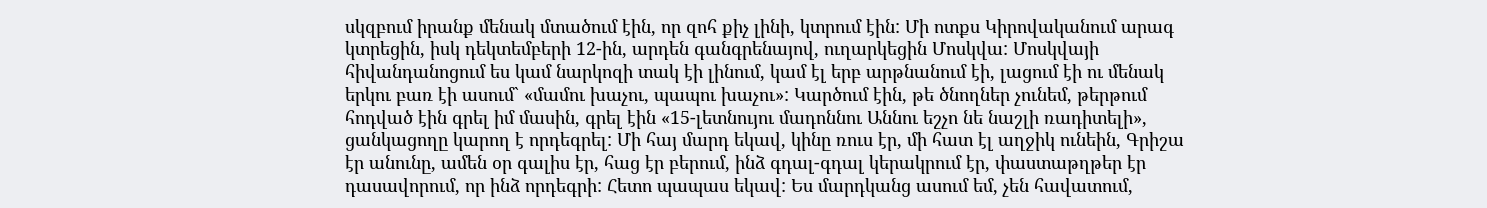սկզբում իրանք մենակ մտածում էին, որ զոհ քիչ լինի, կտրում էին: Մի ոտքս Կիրովականում արագ կտրեցին, իսկ դեկտեմբերի 12-ին, արդեն գանգրենայով, ուղարկեցին Մոսկվա: Մոսկվայի հիվանդանոցում ես կամ նարկոզի տակ էի լինում, կամ էլ երբ արթնանում էի, լացում էի ու մենակ երկու բառ էի ասում` «մամու խաչու, պապու խաչու»: Կարծում էին, թե ծնողներ չունեմ, թերթում հոդված էին գրել իմ մասին, գրել էին «15-լետնույու մադոննու Աննու եշչո նե նաշլի ռադիտելի», ցանկացողը կարող է որդեգրել: Մի հայ մարդ եկավ, կինը ռուս էր, մի հատ էլ աղջիկ ունեին, Գրիշա էր անունը, ամեն օր գալիս էր, հաց էր բերում, ինձ գդալ-գդալ կերակրում էր, փաստաթղթեր էր դասավորում, որ ինձ որդեգրի: Հետո պապաս եկավ: Ես մարդկանց ասում եմ, չեն հավատում,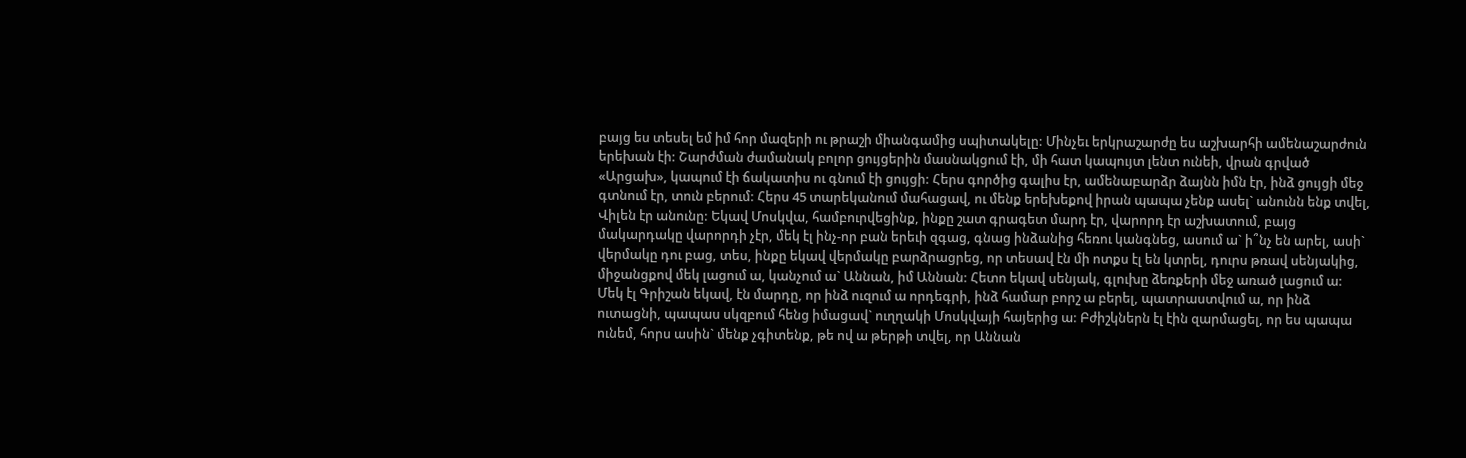բայց ես տեսել եմ իմ հոր մազերի ու թրաշի միանգամից սպիտակելը: Մինչեւ երկրաշարժը ես աշխարհի ամենաշարժուն երեխան էի: Շարժման ժամանակ բոլոր ցույցերին մասնակցում էի, մի հատ կապույտ լենտ ունեի, վրան գրված «Արցախ», կապում էի ճակատիս ու գնում էի ցույցի: Հերս գործից գալիս էր, ամենաբարձր ձայնն իմն էր, ինձ ցույցի մեջ գտնում էր, տուն բերում: Հերս 45 տարեկանում մահացավ, ու մենք երեխեքով իրան պապա չենք ասել` անունն ենք տվել, Վիլեն էր անունը: Եկավ Մոսկվա, համբուրվեցինք, ինքը շատ գրագետ մարդ էր, վարորդ էր աշխատում, բայց մակարդակը վարորդի չէր, մեկ էլ ինչ-որ բան երեւի զգաց, գնաց ինձանից հեռու կանգնեց, ասում ա` ի՞նչ են արել, ասի` վերմակը դու բաց, տես, ինքը եկավ վերմակը բարձրացրեց, որ տեսավ էն մի ոտքս էլ են կտրել, դուրս թռավ սենյակից, միջանցքով մեկ լացում ա, կանչում ա` Աննան, իմ Աննան: Հետո եկավ սենյակ, գլուխը ձեռքերի մեջ առած լացում ա: Մեկ էլ Գրիշան եկավ, էն մարդը, որ ինձ ուզում ա որդեգրի, ինձ համար բորշ ա բերել, պատրաստվում ա, որ ինձ ուտացնի, պապաս սկզբում հենց իմացավ` ուղղակի Մոսկվայի հայերից ա: Բժիշկներն էլ էին զարմացել, որ ես պապա ունեմ, հորս ասին` մենք չգիտենք, թե ով ա թերթի տվել, որ Աննան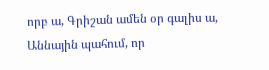որբ ա, Գրիշան ամեն օր գալիս ա, Աննային պահում, որ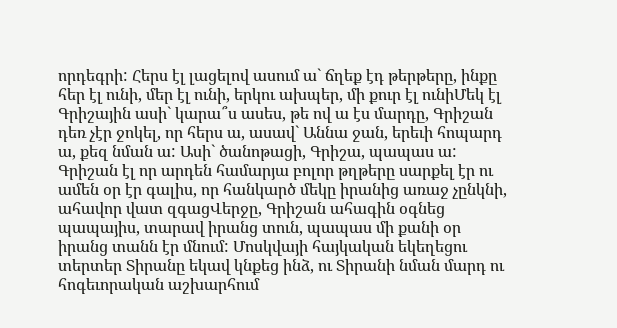որդեգրի: Հերս էլ լացելով ասում ա` ճղեք էդ թերթերը, ինքը հեր էլ ունի, մեր էլ ունի, երկու ախպեր, մի քուր էլ ունիՄեկ էլ Գրիշային ասի` կարա՞ս ասես, թե ով ա էս մարդը, Գրիշան դեռ չէր ջոկել, որ հերս ա, ասավ` Աննա ջան, երեւի հոպարդ ա, քեզ նման ա: Ասի` ծանոթացի, Գրիշա, պապաս ա: Գրիշան էլ որ արդեն համարյա բոլոր թղթերը սարքել էր ու ամեն օր էր գալիս, որ հանկարծ մեկը իրանից առաջ չընկնի, ահավոր վատ զգացՎերջը, Գրիշան ահագին օգնեց պապայիս, տարավ իրանց տուն, պապաս մի քանի օր իրանց տանն էր մնում: Մոսկվայի հայկական եկեղեցու տերտեր Տիրանը եկավ կնքեց ինձ, ու Տիրանի նման մարդ ու հոգեւորական աշխարհում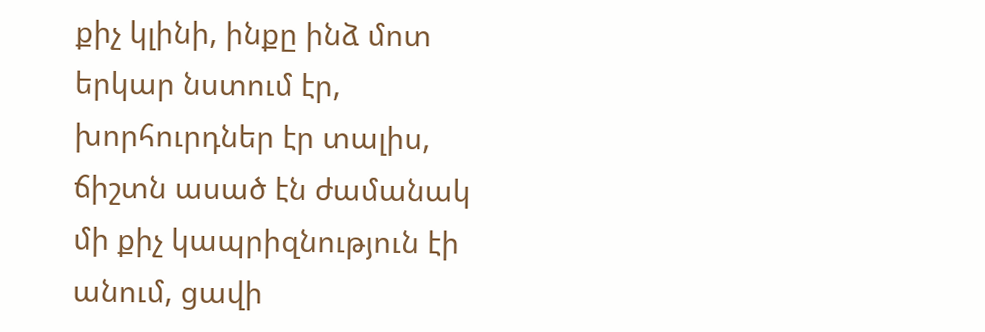քիչ կլինի, ինքը ինձ մոտ երկար նստում էր, խորհուրդներ էր տալիս, ճիշտն ասած էն ժամանակ մի քիչ կապրիզնություն էի անում, ցավի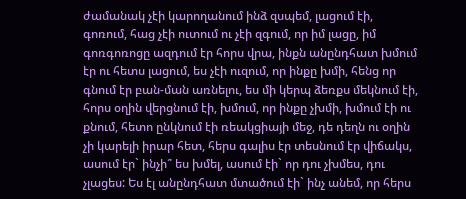ժամանակ չէի կարողանում ինձ զսպեմ, լացում էի, գոռում, հաց չէի ուտում ու չէի զգում, որ իմ լացը, իմ գոռգոռոցը ազդում էր հորս վրա, ինքն անընդհատ խմում էր ու հետս լացում, ես չէի ուզում, որ ինքը խմի, հենց որ գնում էր բան-ման առնելու, ես մի կերպ ձեռքս մեկնում էի, հորս օղին վերցնում էի, խմում, որ ինքը չխմի, խմում էի ու քնում, հետո ընկնում էի ռեակցիայի մեջ, դե դեղն ու օղին չի կարելի իրար հետ, հերս գալիս էր տեսնում էր վիճակս, ասում էր` ինչի՞ ես խմել, ասում էի` որ դու չխմես, դու չլացես: Ես էլ անընդհատ մտածում էի` ինչ անեմ, որ հերս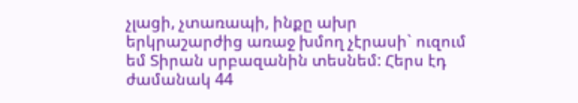չլացի, չտառապի, ինքը ախր երկրաշարժից առաջ խմող չէրասի` ուզում եմ Տիրան սրբազանին տեսնեմ: Հերս էդ ժամանակ 44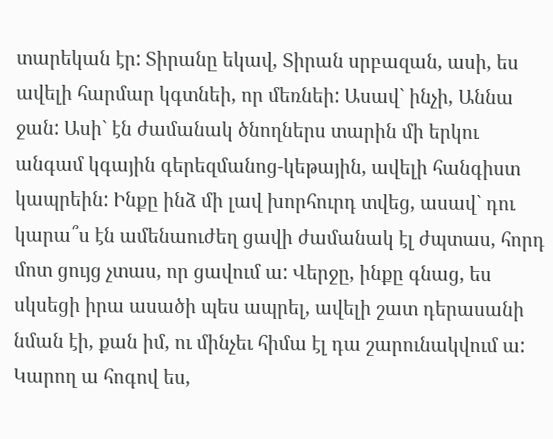տարեկան էր: Տիրանը եկավ, Տիրան սրբազան, ասի, ես ավելի հարմար կգտնեի, որ մեռնեի: Ասավ` ինչի, Աննա ջան: Ասի` էն ժամանակ ծնողներս տարին մի երկու անգամ կգային գերեզմանոց-կեթային, ավելի հանգիստ կապրեին: Ինքը ինձ մի լավ խորհուրդ տվեց, ասավ` դու կարա՞ս էն ամենաուժեղ ցավի ժամանակ էլ ժպտաս, հորդ մոտ ցույց չտաս, որ ցավում ա: Վերջը, ինքը գնաց, ես սկսեցի իրա ասածի պես ապրել, ավելի շատ դերասանի նման էի, քան իմ, ու մինչեւ հիմա էլ դա շարունակվում ա: Կարող ա հոգով ես,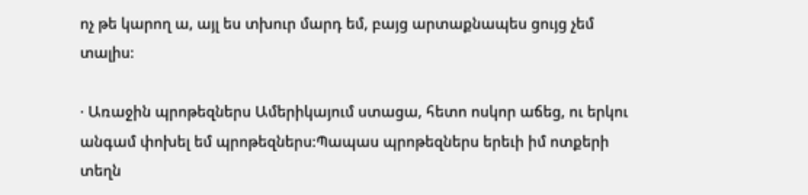ոչ թե կարող ա, այլ ես տխուր մարդ եմ, բայց արտաքնապես ցույց չեմ տալիս:

· Առաջին պրոթեզներս Ամերիկայում ստացա, հետո ոսկոր աճեց, ու երկու անգամ փոխել եմ պրոթեզներս:Պապաս պրոթեզներս երեւի իմ ոտքերի տեղն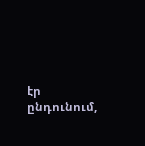էր ընդունում,